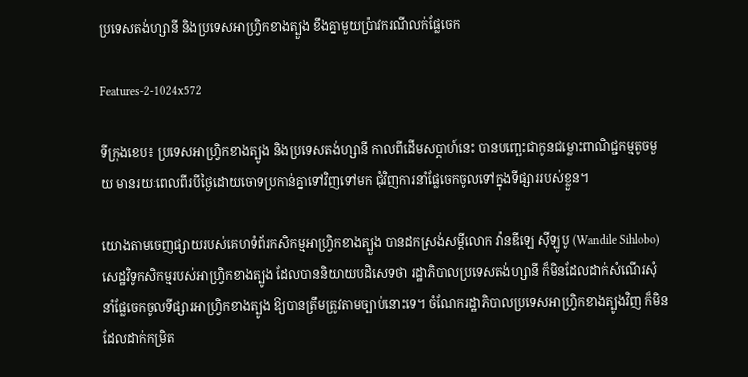ប្រទេសតង់ហ្សានី និងប្រទេសអាហ្វ្រិកខាងត្បួង ខឹងគ្នាមួយប្រ៉ាវករណីលក់ផ្លែចេក

Features-2-1024x572

ទីក្រុងខេប៖ ប្រទេសអាហ្វ្រិកខាងត្បូង និងប្រទេសតង់ហ្សានី កាលពីដើមសប្តាហ៍នេះ បានបញ្ឆេះជាកូនជម្លោះពាណិជ្ជកម្មតូចមួយ មានរយៈពេលពីរបីថ្ងៃដោយចោទប្រកាន់គ្នាទៅវិញទៅមក ជុំវិញការនាំផ្លែចេកចូលទៅក្នុងទីផ្សាររបស់ខ្លួន។

យោងតាមចេញផ្សាយរបស់គេហទំព័រកសិកម្មអាហ្វ្រិកខាងត្បួង បានដកស្រង់សម្តីលោក វ៉ានឌីឡេ ស៊ីឡូបូ (Wandile Sihlobo) សេដ្ឋវិទូកសិកម្មរបស់អាហ្វ្រិកខាងត្បូង ដែលបាននិយាយបដិសេទថា រដ្ឋាភិបាលប្រទេសតង់ហ្សានី ក៏មិនដែលដាក់សំណើរសុំនាំផ្លែចេកចូលទីផ្សារអាហ្វ្រិកខាងត្បូង ឱ្យបានត្រឹមត្រូវតាមច្បាប់នោះទេ។ ចំណែករដ្ឋាភិបាលប្រទេសអាហ្រ្វិកខាងត្បូងវិញ ក៏មិនដែលដាក់កម្រិត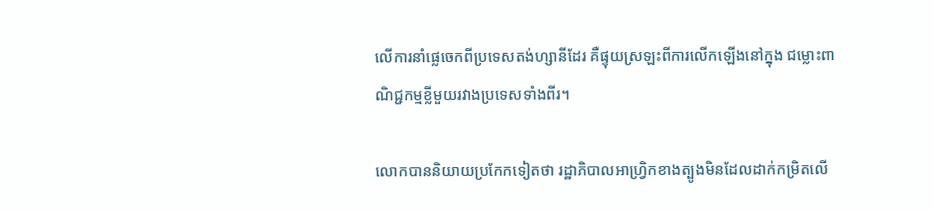លើការនាំផ្លេចេកពីប្រទេសតង់ហ្សានីដែរ គឺផ្ទុយស្រឡះពីការលើកឡើងនៅក្នុង ជម្លោះពាណិជ្ជកម្មខ្លីមួយរវាងប្រទេសទាំងពីរ។

លោកបាននិយាយប្រកែកទៀតថា រដ្ឋាភិបាលអាហ្រ្វិកខាងត្បូងមិនដែលដាក់កម្រិតលើ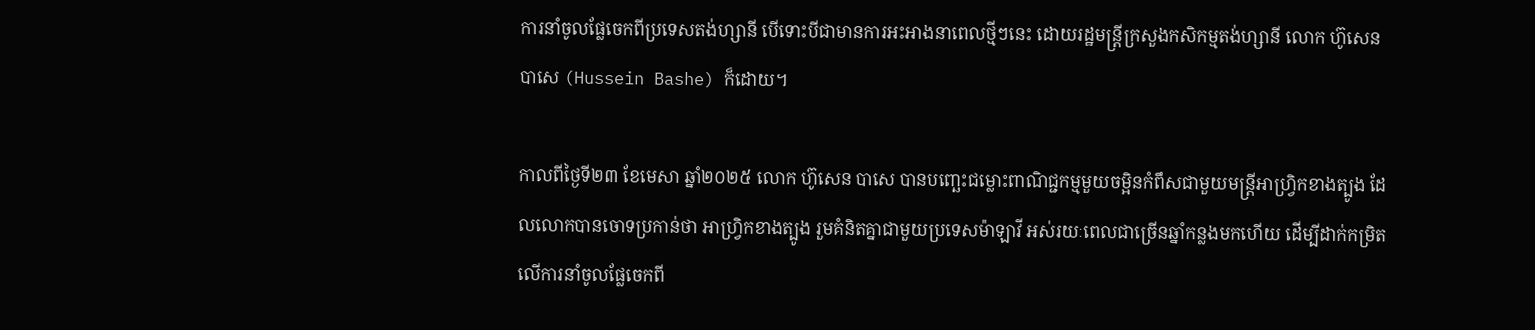ការនាំចូលផ្លែចេកពីប្រទេសតង់ហ្សានី បើទោះបីជាមានការអះអាងនាពេលថ្មីៗនេះ ដោយរដ្ឋមន្ត្រីក្រសួងកសិកម្មតង់ហ្សានី លោក ហ៊ូសេន បាសេ (Hussein Bashe) ក៏ដោយ។

កាលពីថ្ងៃទី២៣ ខែមេសា ឆ្នាំ២០២៥ លោក ហ៊ូសេន បាសេ បានបញ្ឆេះជម្លោះពាណិជ្ជកម្មមួយចម្អិនកំពឹសជាមួយមន្ត្រីអាហ្វ្រិកខាងត្បូង ដែលលោកបានចោទប្រកាន់ថា អាហ្រ្វិកខាងត្បូង រួមគំនិតគ្នាជាមួយប្រទេសម៉ាឡាវី អស់រយៈពេលជាច្រើនឆ្នាំកន្លងមកហើយ ដើម្បីដាក់កម្រិតលើការនាំចូលផ្លែចេកពី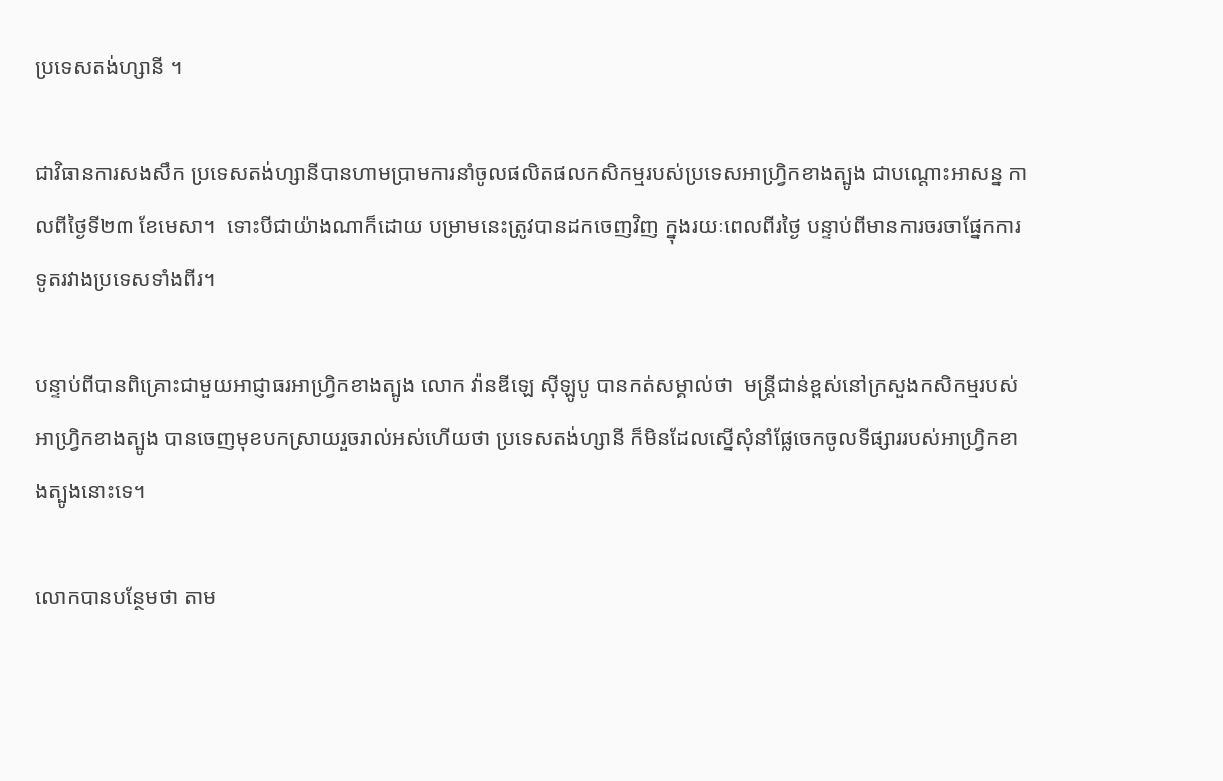ប្រទេសតង់ហ្សានី ។

ជាវិធានការសងសឹក ប្រទេសតង់ហ្សានីបានហាមប្រាមការនាំចូលផលិតផលកសិកម្មរបស់ប្រទេសអាហ្វ្រិកខាងត្បូង ជាបណ្ដោះអាសន្ន កាលពីថ្ងៃទី២៣ ខែមេសា។  ទោះបីជាយ៉ាងណាក៏ដោយ បម្រាមនេះត្រូវបានដកចេញវិញ ក្នុងរយៈពេលពីរថ្ងៃ បន្ទាប់ពីមានការចរចាផ្នែកការទូតរវាងប្រទេសទាំងពីរ។

បន្ទាប់ពីបានពិគ្រោះជាមួយអាជ្ញាធរអាហ្រ្វិកខាងត្បូង លោក វ៉ានឌីឡេ ស៊ីឡូបូ បានកត់សម្គាល់ថា  មន្ត្រីជាន់ខ្ពស់នៅក្រសួងកសិកម្មរបស់អាហ្វ្រិកខាងត្បូង បានចេញមុខបកស្រាយរួចរាល់អស់ហើយថា ប្រទេសតង់ហ្សានី ក៏មិនដែលស្នើសុំនាំផ្លែចេកចូលទីផ្សាររបស់អាហ្វ្រិកខាងត្បូងនោះទេ។

លោកបានបន្ថែមថា តាម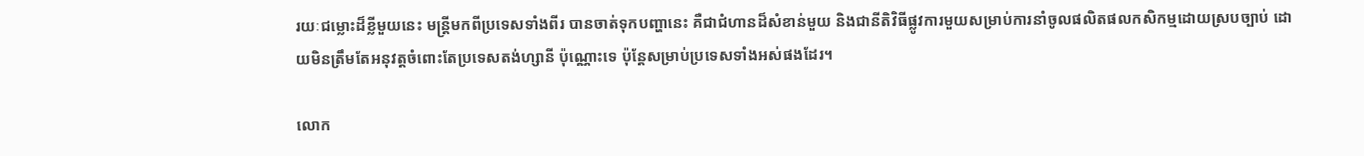រយៈជម្លោះដ៏ខ្លីមួយនេះ មន្ត្រីមកពីប្រទេសទាំងពីរ បានចាត់ទុកបញ្ហានេះ គឺជាជំហានដ៏សំខាន់មួយ និងជានីតិវិធីផ្លូវការមួយសម្រាប់ការនាំចូលផលិតផលកសិកម្មដោយស្របច្បាប់ ដោយមិនត្រឹមតែអនុវត្តចំពោះតែប្រទេសតង់ហ្សានី ប៉ុណ្ណោះទេ ប៉ុន្តែសម្រាប់ប្រទេសទាំងអស់ផងដែរ។

លោក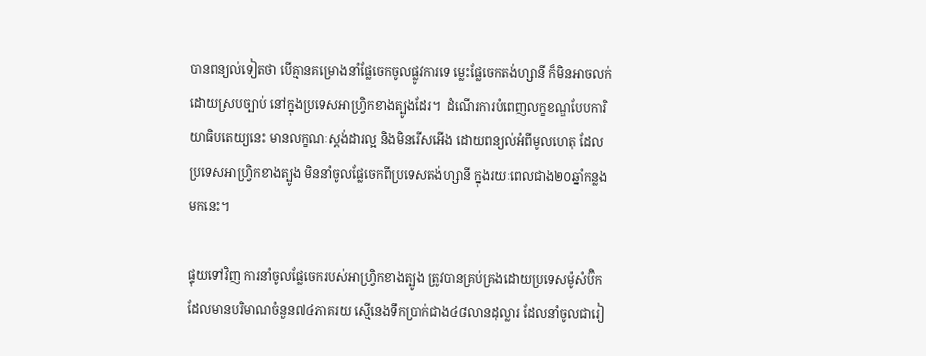បានពន្យល់ទៀតថា បើគ្មានគម្រោងនាំផ្លែចេកចូលផ្លូវការទេ ម្លេះផ្លែចេកតង់ហ្សានី ក៏មិនអាចលក់ដោយស្របច្បាប់ នៅក្នុងប្រទេសអាហ្វ្រិកខាងត្បូងដែរ។  ដំណើរការបំពេញលក្ខខណ្ឌបែបការិយាធិបតេយ្យនេះ មានលក្ខណៈស្តង់ដារល្អ និងមិនរើសអើង ដោយពន្យល់អំពីមូលហេតុ ដែលប្រទេសអាហ្រ្វិកខាងត្បូង មិននាំចូលផ្លែចេកពីប្រទេសតង់ហ្សានី ក្នុងរយៈពេលជាង២០ឆ្នាំកន្លងមកនេះ។

ផ្ទុយទៅវិញ ការនាំចូលផ្លែចេករបស់អាហ្វ្រិកខាងត្បូង ត្រូវបានគ្រប់គ្រងដោយប្រទេសម៉ូសំប៊ិក ដែលមានបរិមាណចំនួន៧៤ភាគរយ ស្មើនេងទឹកប្រាក់ជាង៤៨លានដុល្លារ ដែលនាំចូលជារៀ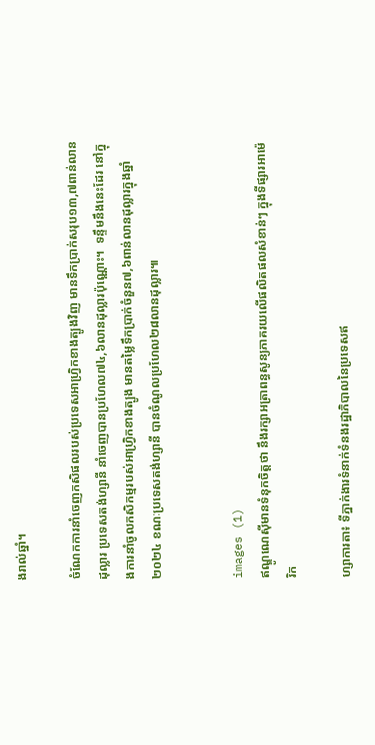ងរាល់ឆ្នាំ។

ចំណែកការនាំចេញកសិផលរបស់ប្រទេសអាហ្វ្រិកខាងត្បូងវិញ មានទឹកប្រាក់សរុប១៣,៧ពាន់លានដុល្លារ ប្រទេសតង់ហ្សានី នាំចេញបានប្រហែល៧៤,៦លានដុល្លារប៉ុណ្ណោះ។  ទន្ទឹមនឹងនេះដែរ នៅក្នុងការនាំចូលកសិកម្មរបស់អាហ្រ្វិកខាងត្បូង មានតម្លៃទឹកប្រាក់ចំនួន៧,៦ពាន់លានដុល្លារក្នុងឆ្នាំ២០២៤ ខណៈប្រទេសតង់ហ្សានី បានចំណូលប្រហែល២៨លានដុល្លារ៕


images (1)
ឥណ្ឌូណេស៊ីមានទំនុកចិត្តថា នឹងរក្សាអត្រាពន្ធសូន្យភាគរយលើផលិតផលសំខាន់ៗ ក្នុងទីផ្សារអាម៉េរិក

ហ្សាការតា៖ ទីភ្នាក់ងារទំនាក់ទំនងរដ្ឋាភិបាលនៃប្រទេសឥ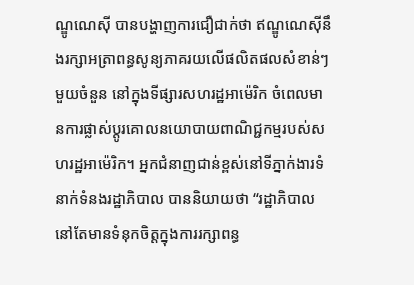ណ្ឌូណេស៊ី បានបង្ហាញការជឿជាក់ថា ឥណ្ឌូណេស៊ីនឹងរក្សាអត្រាពន្ធសូន្យភាគរយលើផលិតផលសំខាន់ៗមួយចំនួន នៅក្នុងទីផ្សារសហរដ្ឋអាម៉េរិក ចំពេលមានការផ្លាស់ប្តូរគោលនយោបាយពាណិជ្ជកម្មរបស់សហរដ្ឋអាម៉េរិក។ អ្នកជំនាញជាន់ខ្ពស់នៅទីភ្នាក់ងារទំនាក់ទំនងរដ្ឋាភិបាល បាននិយាយថា “រដ្ឋាភិបាលនៅតែមានទំនុកចិត្តក្នុងការរក្សាពន្ធ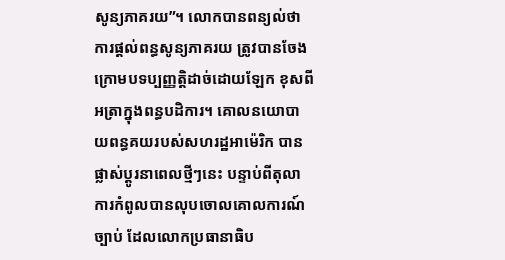សូន្យភាគរយ”។ លោកបានពន្យល់ថា ការផ្តល់ពន្ធសូន្យភាគរយ ត្រូវបានចែងក្រោមបទប្បញ្ញត្តិដាច់ដោយឡែក ខុសពីអត្រាក្នុងពន្ធបដិការ។ គោលនយោបាយពន្ធគយរបស់សហរដ្ឋអាម៉េរិក បានផ្លាស់ប្តូរនាពេលថ្មីៗនេះ បន្ទាប់ពីតុលាការកំពូលបានលុបចោលគោលការណ៍ច្បាប់ ដែលលោកប្រធានាធិប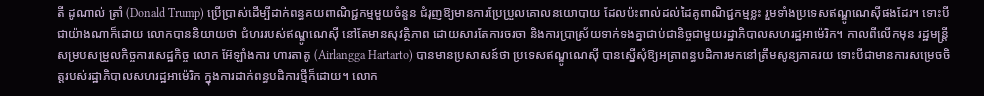តី ដូណាល់ ត្រាំ (Donald Trump) ប្រើប្រាស់ដើម្បីដាក់ពន្ធគយពាណិជ្ជកម្មមួយចំនួន ជំរុញឱ្យមានការប្រែប្រួលគោលនយោបាយ ដែលប៉ះពាល់ដល់ដៃគូពាណិជ្ជកម្មខ្លះ រួមទាំងប្រទេសឥណ្ឌូណេស៊ីផងដែរ។ ទោះបីជាយ៉ាងណាក៏ដោយ លោកបាននិយាយថា ជំហររបស់ឥណ្ឌូណេស៊ី នៅតែមានសុវត្ថិភាព ដោយសារតែការចរចា និងការប្រាស្រ័យទាក់ទងគ្នាជាប់ជានិច្ចជាមួយរដ្ឋាភិបាលសហរដ្ឋអាម៉េរិក។ កាលពីលើកមុន រដ្ឋមន្ត្រីសម្របសម្រួលកិច្ចការសេដ្ឋកិច្ច លោក អ៊ែឡាំងការ ហារតាតូ (Airlangga Hartarto) បានមានប្រសាសន៍ថា ប្រទេសឥណ្ឌូណេស៊ី បានស្នើសុំឱ្យអត្រាពន្ធបដិការមកនៅត្រឹមសូន្យភាគរយ ទោះបីជាមានការសម្រេចចិត្តរបស់រដ្ឋាភិបាលសហរដ្ឋអាម៉េរិក ក្នុងការដាក់ពន្ធបដិការថ្មីក៏ដោយ។ លោក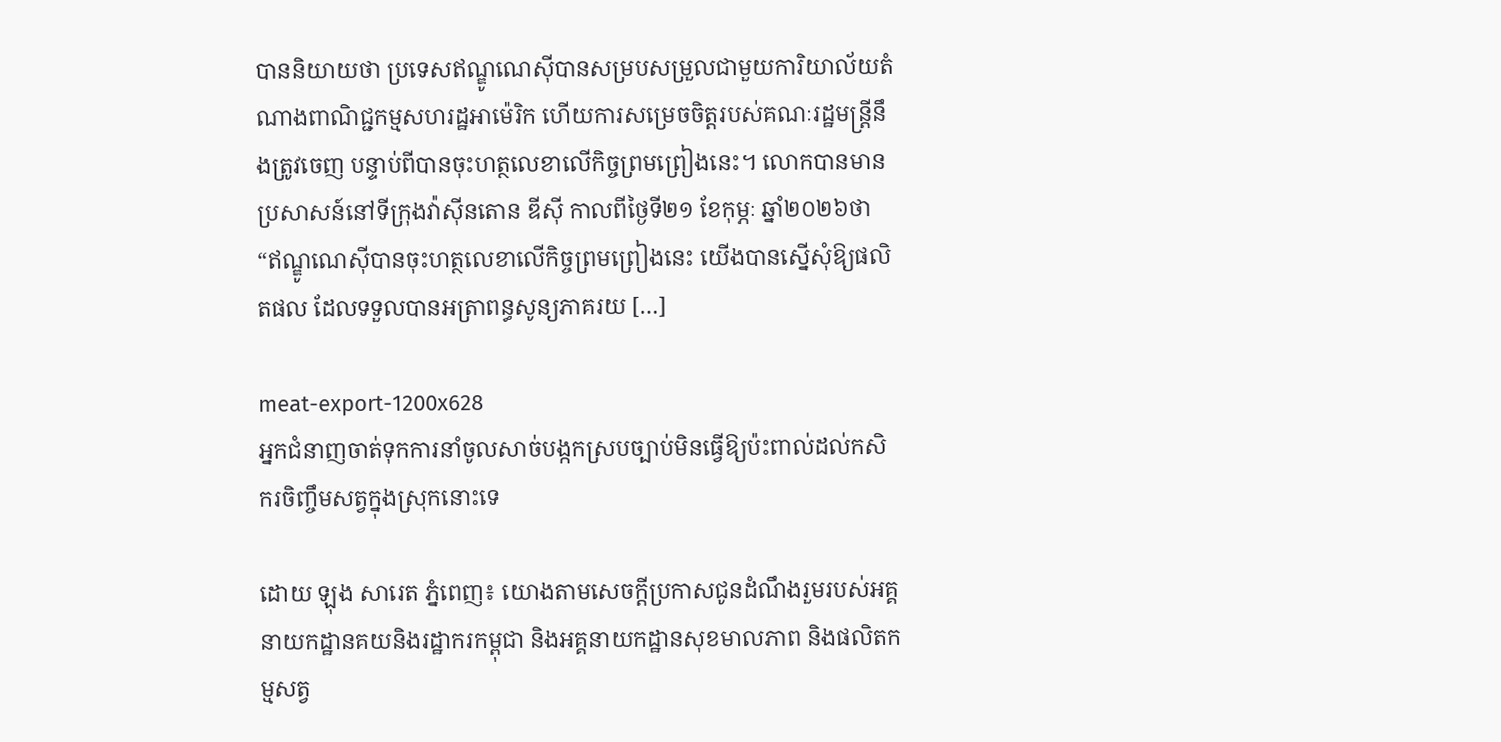បាននិយាយថា ប្រទេសឥណ្ឌូណេស៊ីបានសម្របសម្រួលជាមួយការិយាល័យតំណាងពាណិជ្ជកម្មសហរដ្ឋអាម៉េរិក ហើយការសម្រេចចិត្តរបស់គណៈរដ្ឋមន្ត្រីនឹងត្រូវចេញ បន្ទាប់ពីបានចុះហត្ថលេខាលើកិច្ចព្រមព្រៀងនេះ។ លោកបានមានប្រសាសន៍នៅទីក្រុងវ៉ាស៊ីនតោន ឌីស៊ី កាលពីថ្ងៃទី២១ ខែកុម្ភៈ ឆ្នាំ២០២៦ថា “ឥណ្ឌូណេស៊ីបានចុះហត្ថលេខាលើកិច្ចព្រមព្រៀងនេះ យើងបានស្នើសុំឱ្យផលិតផល ដែលទទួលបានអត្រាពន្ធសូន្យភាគរយ […]

meat-export-1200x628
អ្នកជំនាញចាត់ទុកការនាំចូលសាច់បង្កកស្របច្បាប់មិនធ្វើឱ្យប៉ះពាល់ដល់កសិករចិញ្ចឹមសត្វក្នុងស្រុកនោះទេ

ដោយ ឡុង សារេត ភ្នំពេញ៖ យោងតាមសេចក្តីប្រកាសជូនដំណឹងរួមរបស់អគ្គនាយកដ្ឋានគយនិងរដ្ឋាករកម្ពុជា និងអគ្គនាយកដ្ឋានសុខមាលភាព និងផលិតកម្មសត្វ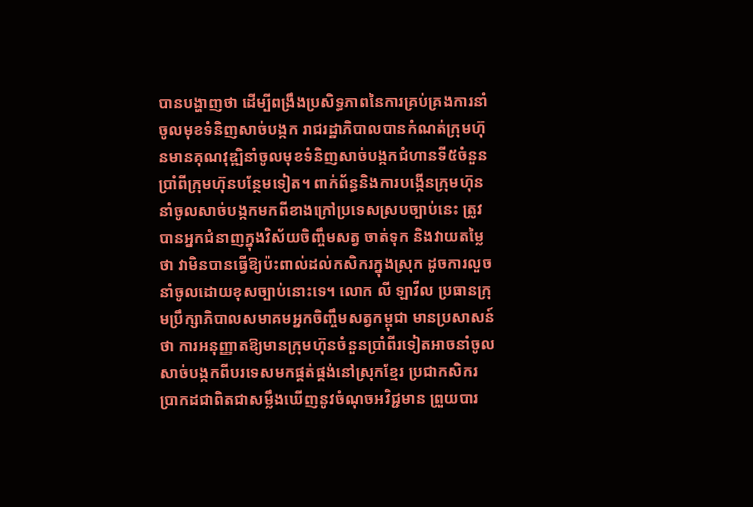បានបង្ហាញថា ដើម្បីពង្រឹងប្រសិទ្ធភាពនៃការគ្រប់គ្រងការនាំចូលមុខទំនិញសាច់បង្កក រាជរដ្ឋាភិបាលបានកំណត់ក្រុមហ៊ុនមានគុណវុឌ្ឍិនាំចូលមុខទំនិញសាច់បង្កកជំហានទី៥ចំនួនប្រាំពីក្រុមហ៊ុនបន្ថែមទៀត។ ពាក់ព័ន្ធនិងការបង្កើនក្រុមហ៊ុននាំចូលសាច់បង្កកមកពីខាងក្រៅប្រទេសស្របច្បាប់នេះ ត្រូវបានអ្នកជំនាញក្នុងវិស័យចិញ្ចឹមសត្វ ចាត់ទុក និងវាយតម្លៃថា វាមិនបានធ្វើឱ្យប៉ះពាល់ដល់កសិករក្នុងស្រុក ដូចការលួចនាំចូលដោយខុសច្បាប់នោះទេ។ លោក លី ឡាវីល ប្រធានក្រុមប្រឹក្សាភិបាលសមាគមអ្នកចិញ្ចឹមសត្វកម្ពុជា មានប្រសាសន៍ថា ការអនុញ្ញាតឱ្យមានក្រុមហ៊ុនចំនួនប្រាំពីរទៀតអាចនាំចូលសាច់បង្កកពីបរទេសមកផ្គត់ផ្គង់នៅស្រុកខ្មែរ ប្រជាកសិករប្រាកដជាពិតជាសម្លឹងឃើញនូវចំណុចអវិជ្ជមាន ព្រួយបារ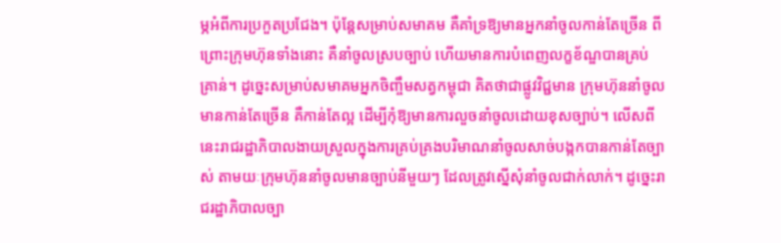ម្ភអំពីការប្រកួតប្រជែង។ ប៉ុន្តែសម្រាប់សមាគម គឺគាំទ្រឱ្យមានអ្នកនាំចូលកាន់តែច្រើន ពីព្រោះក្រុមហ៊ុនទាំងនោះ គឺនាំចូលស្របច្បាប់ ហើយមានការបំពេញលក្ខខ័ណ្ឌបានគ្រប់គ្រាន់។ ដូច្នេះសម្រាប់សមាគមអ្នកចិញ្ចឹមសត្វកម្ពុជា គិតថាជាផ្លូវវិជ្ជមាន ក្រុមហ៊ុននាំចូលមានកាន់តែច្រើន គឺកាន់តែល្អ ដើម្បីកុំឱ្យមានការលួចនាំចូលដោយខុសច្បាប់។ លើសពីនេះរាជរដ្ឋាភិបាលងាយស្រួលក្នុងការគ្រប់គ្រងបរិមាណនាំចូលសាច់បង្កកបានកាន់តែច្បាស់ តាមយៈក្រុមហ៊ុននាំចូលមានច្បាប់នីមួយៗ ដែលត្រូវស្នើសុំនាំចូលជាក់លាក់។ ដូច្នេះរាជរដ្ឋាភិបាលច្បា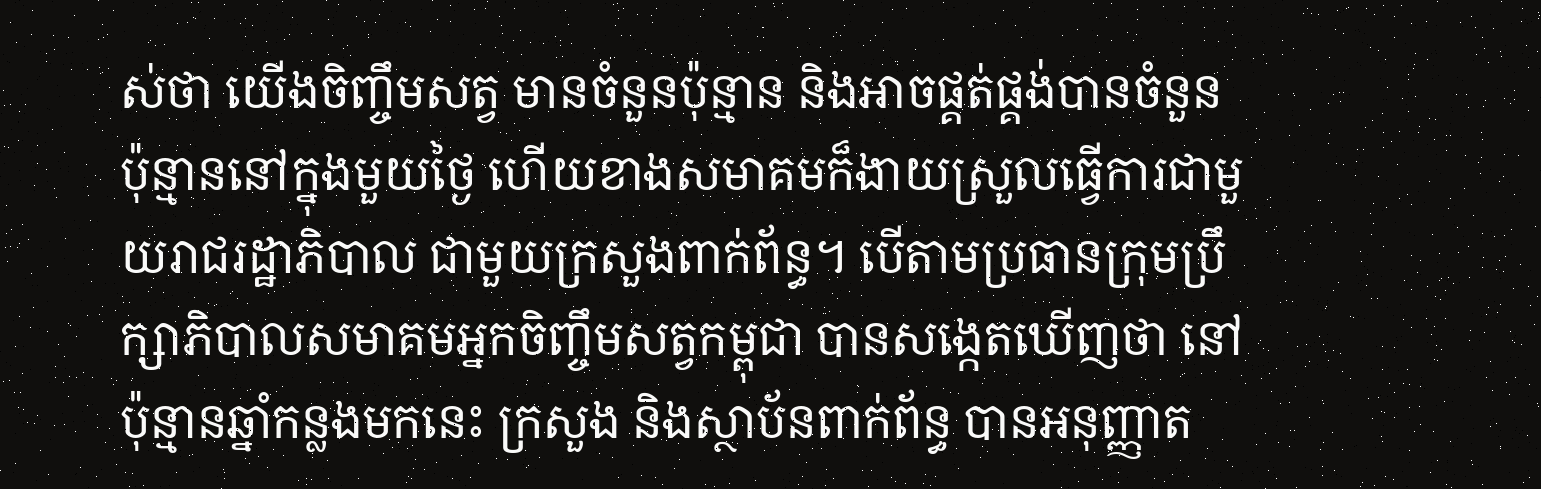ស់ថា យើងចិញ្ចឹមសត្វ មានចំនួនប៉ុន្មាន និងអាចផ្គត់ផ្គង់បានចំនួនប៉ុន្មាននៅក្នុងមួយថ្ងៃ ហើយខាងសមាគមក៏ងាយស្រួលធ្វើការជាមួយរាជរដ្ឋាភិបាល ជាមួយក្រសួងពាក់ព័ន្ធ។ បើតាមប្រធានក្រុមប្រឹក្សាភិបាលសមាគមអ្នកចិញ្ចឹមសត្វកម្ពុជា បានសង្កេតឃើញថា នៅប៉ុន្មានឆ្នាំកន្លងមកនេះ ក្រសួង និងស្ថាប័នពាក់ព័ន្ធ បានអនុញ្ញាត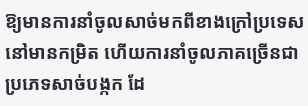ឱ្យមានការនាំចូលសាច់មកពីខាងក្រៅប្រទេសនៅមានកម្រិត ហើយការនាំចូលភាគច្រើនជាប្រភេទសាច់បង្កក ដែ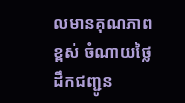លមានគុណភាពខ្ពស់ ចំណាយថ្លៃដឹកជញ្ជូន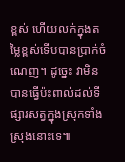ខ្ពស់ ហើយលក់ក្នុងតម្លៃខ្ពស់ទើបបានប្រាក់ចំណេញ។ ដូច្នេះ វាមិនបានធ្វើប៉ះពាល់ដល់ទីផ្សារសត្វក្នុងស្រុកទាំងស្រុងនោះទេ៕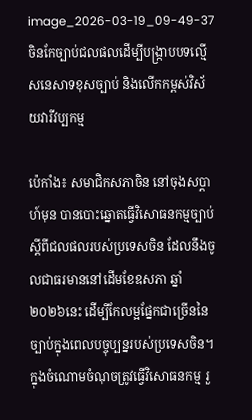image_2026-03-19_09-49-37
ចិនកែច្បាប់ជលផលដើម្បីបង្ក្រាបបទល្មើសនេសាទខុសច្បាប់ និងលើកកម្ពស់វិស័យវារីវប្បកម្ម

ប៉េកាំង៖ សមាជិកសភាចិន នៅចុងសប្តាហ៍មុន បានបោះឆ្នោតធ្វើវិសោធនកម្មច្បាប់ ស្តីពីជលផលរបស់ប្រទេសចិន ដែលនឹងចូលជាធរមាននៅដើមខែឧសភា ឆ្នាំ២០២៦នេះ ដើម្បីកែលម្អផ្នែកជាច្រើននៃច្បាប់ក្នុងពេលបច្ចុប្បន្នរបស់ប្រទេសចិន។ ក្នុងចំណោមចំណុចត្រូវធ្វើវិសោធនកម្ម រួ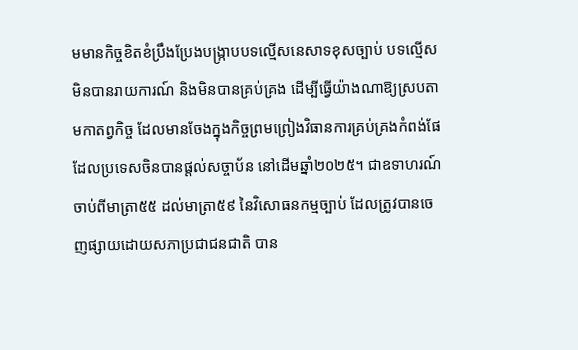មមានកិច្ចខិតខំប្រឹងប្រែងបង្ក្រាបបទល្មើសនេសាទខុសច្បាប់ បទល្មើសមិនបានរាយការណ៍ និងមិនបានគ្រប់គ្រង ដើម្បីធ្វើយ៉ាងណាឱ្យស្របតាមកាតព្វកិច្ច ដែលមានចែងក្នុងកិច្ចព្រមព្រៀងវិធានការគ្រប់គ្រងកំពង់ផែ ដែលប្រទេសចិនបានផ្តល់សច្ចាប័ន នៅដើមឆ្នាំ២០២៥។ ជាឧទាហរណ៍ ចាប់ពីមាត្រា៥៥ ដល់មាត្រា៥៩ នៃវិសោធនកម្មច្បាប់ ដែលត្រូវបានចេញផ្សាយដោយសភាប្រជាជនជាតិ បាន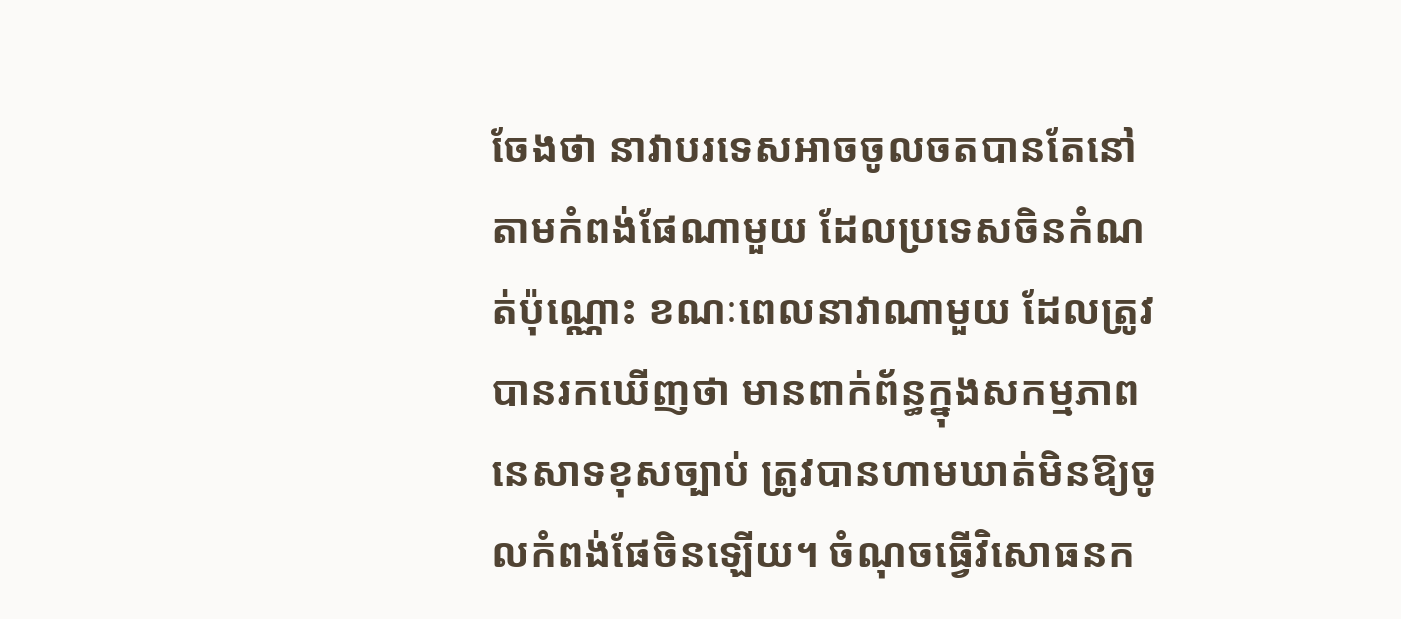ចែងថា នាវាបរទេសអាចចូលចតបានតែនៅតាមកំពង់ផែណាមួយ ដែលប្រទេសចិនកំណត់ប៉ុណ្ណោះ ខណៈពេលនាវាណាមួយ ដែលត្រូវបានរកឃើញថា មានពាក់ព័ន្ធក្នុងសកម្មភាពនេសាទខុសច្បាប់ ត្រូវបានហាមឃាត់មិនឱ្យចូលកំពង់ផែចិនឡើយ។ ចំណុចធ្វើវិសោធនក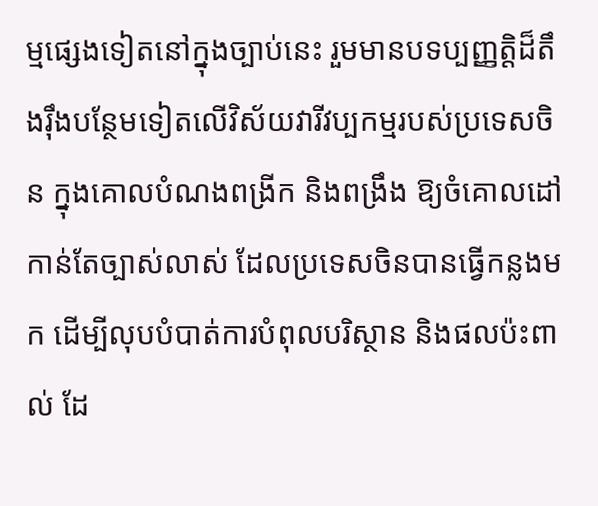ម្មផ្សេងទៀតនៅក្នុងច្បាប់នេះ រួមមានបទប្បញ្ញត្តិដ៏តឹងរ៉ឹងបន្ថែមទៀតលើវិស័យវារីវប្បកម្មរបស់ប្រទេសចិន ក្នុងគោលបំណងពង្រីក និងពង្រឹង ឱ្យចំគោលដៅកាន់តែច្បាស់លាស់ ដែលប្រទេសចិនបានធ្វើកន្លងមក ដើម្បីលុបបំបាត់ការបំពុលបរិស្ថាន និងផលប៉ះពាល់ ដែ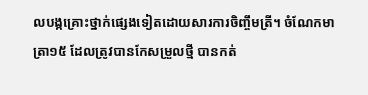លបង្កគ្រោះថ្នាក់ផ្សេងទៀតដោយសារការចិញ្ចឹមត្រី។ ចំណែកមាត្រា១៥ ដែលត្រូវបានកែសម្រួលថ្មី បានកត់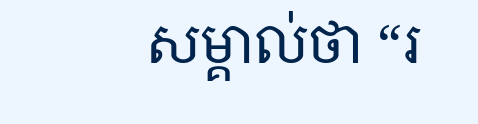សម្គាល់ថា “រ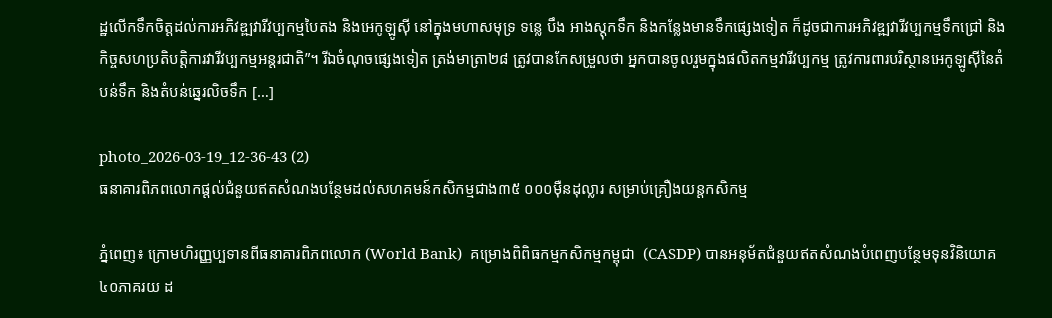ដ្ឋលើកទឹកចិត្តដល់ការអភិវឌ្ឍវារីវប្បកម្មបៃតង និងអេកូឡូស៊ី នៅក្នុងមហាសមុទ្រ ទន្លេ បឹង អាងស្តុកទឹក និងកន្លែងមានទឹកផ្សេងទៀត ក៏ដូចជាការអភិវឌ្ឍវារីវប្បកម្មទឹកជ្រៅ និងកិច្ចសហប្រតិបត្តិការវារីវប្បកម្មអន្តរជាតិ”។ រីឯចំណុចផ្សេងទៀត ត្រង់មាត្រា២៨ ត្រូវបានកែសម្រួលថា អ្នកបានចូលរួមក្នុងផលិតកម្មវារីវប្បកម្ម ត្រូវការពារបរិស្ថានអេកូឡូស៊ីនៃតំបន់ទឹក និងតំបន់ឆ្នេរលិចទឹក […]

photo_2026-03-19_12-36-43 (2)
ធនាគារពិភពលោកផ្តល់ជំនួយឥតសំណងបន្ថែមដល់សហគមន៍កសិកម្មជាង៣៥ ០០០ម៉ឺនដុល្លារ សម្រាប់គ្រឿងយន្តកសិកម្ម

ភ្នំពេញ៖ ក្រោមហិរញ្ញប្បទានពីធនាគារពិភពលោក (World Bank)  គម្រោងពិពិធកម្មកសិកម្មកម្ពុជា  (CASDP) បានអនុម័តជំនួយឥតសំណងបំពេញបន្ថែមទុនវិនិយោគ៤០ភាគរយ ដ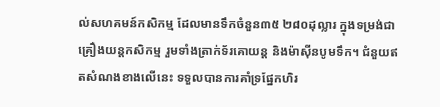ល់សហគមន៍កសិកម្ម ដែលមានទឹកចំនួន៣៥ ២៨០ដុល្លារ ក្នុងទម្រង់ជាគ្រឿងយន្តកសិកម្ម រួមទាំងត្រាក់ទ័រគោយន្ត និងម៉ាស៊ីនបូមទឹក។ ជំនួយឥតសំណងខាងលើនេះ ទទួលបានការគាំទ្រផ្នែកហិរ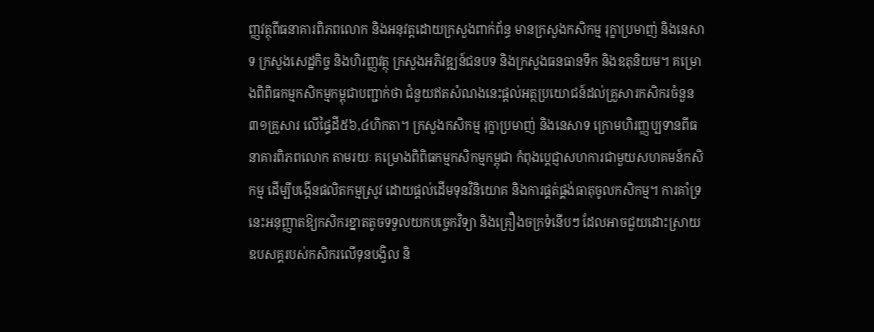ញ្ញវត្ថុពីធនាគារពិភពលោក និងអនុវត្តដោយក្រសួងពាក់ព័ន្ធ មានក្រសួងកសិកម្ម រុក្ខាប្រមាញ់ និងនេសាទ ក្រសួងសេដ្ឋកិច្ច និងហិរញ្ញវត្ថុ ក្រសួងអភិវឌ្ឍន៍ជនបទ និងក្រសួងធនធានទឹក និងឧតុនិយម។ គម្រោងពិពិធកម្មកសិកម្មកម្ពុជាបញ្ជាក់ថា ជំនួយឥតសំណងនេះផ្តល់អត្ថប្រយោជន៍ដល់គ្រួសារកសិករចំនួន៣១គ្រួសារ លើផ្ទៃដី៥៦,៤ហិកតា។ ក្រសួងកសិកម្ម រុក្ខាប្រមាញ់ និងនេសាទ ក្រោមហិរញ្ញប្បទានពីធនាគារពិភពលោក តាមរយៈ គម្រោងពិពិធកម្មកសិកម្មកម្ពុជា កំពុងប្តេជ្ញាសហការជាមួយសហគមន៍កសិកម្ម ដើម្បីបង្កើនផលិតកម្មស្រូវ ដោយផ្តល់ដើមទុនវិនិយោគ និងការផ្គត់ផ្គង់ធាតុចូលកសិកម្ម។ ការគាំទ្រនេះអនុញ្ញាតឱ្យកសិករខ្នាតតូចទទួលយកបច្ចេកវិទ្យា និងគ្រឿងចក្រទំនើបៗ ដែលអាចជួយដោះស្រាយឧបសគ្គរបស់កសិករលើទុនបង្វិល និ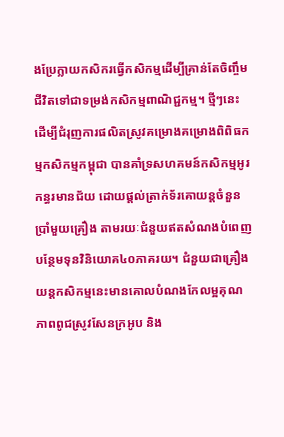ងប្រែក្លាយកសិករធ្វើកសិកម្មដើម្បីគ្រាន់តែចិញ្ចឹមជីវិតទៅជាទម្រង់កសិកម្មពាណិជ្ជកម្ម។ ថ្មីៗនេះ ដើម្បីជំរុញការផលិតស្រូវគម្រោងគម្រោងពិពិធកម្មកសិកម្មកម្ពុជា បានគាំទ្រសហគមន៍កសិកម្មអូរកន្ធរមានជ័យ ដោយផ្តល់ត្រាក់ទ័រគោយន្តចំនួនប្រាំមួយគ្រឿង តាមរយៈជំនួយឥតសំណងបំពេញបន្ថែមទុនវិនិយោគ៤០ភាគរយ។ ជំនួយជាគ្រឿងយន្តកសិកម្មនេះមានគោលបំណងកែលម្អគុណភាពពូជស្រូវសែនក្រអូប និង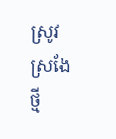ស្រូវស្រងែថ្មី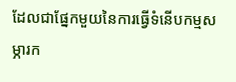ដែលជាផ្នែកមួយនៃការធ្វើទំនើបកម្មសម្ភារក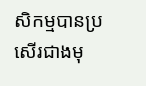សិកម្មបានប្រសើរជាងមុ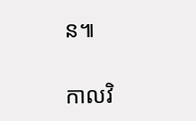ន៕

កាលវិ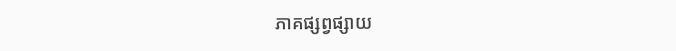ភាគផ្សព្វផ្សាយ